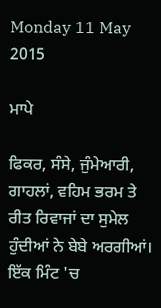Monday 11 May 2015

ਮਾਪੇ

ਫਿਕਰ, ਸੰਸੇ, ਜੁੰਮੇਆਰੀ, ਗਾਹਲਾਂ, ਵਹਿਮ ਭਰਮ ਤੇ ਰੀਤ ਰਿਵਾਜਾਂ ਦਾ ਸੁਮੇਲ ਹੁੰਦੀਆਂ ਨੇ ਬੇਬੇ ਅਰਗੀਆਂ।
ਇੱਕ ਮਿੰਟ 'ਚ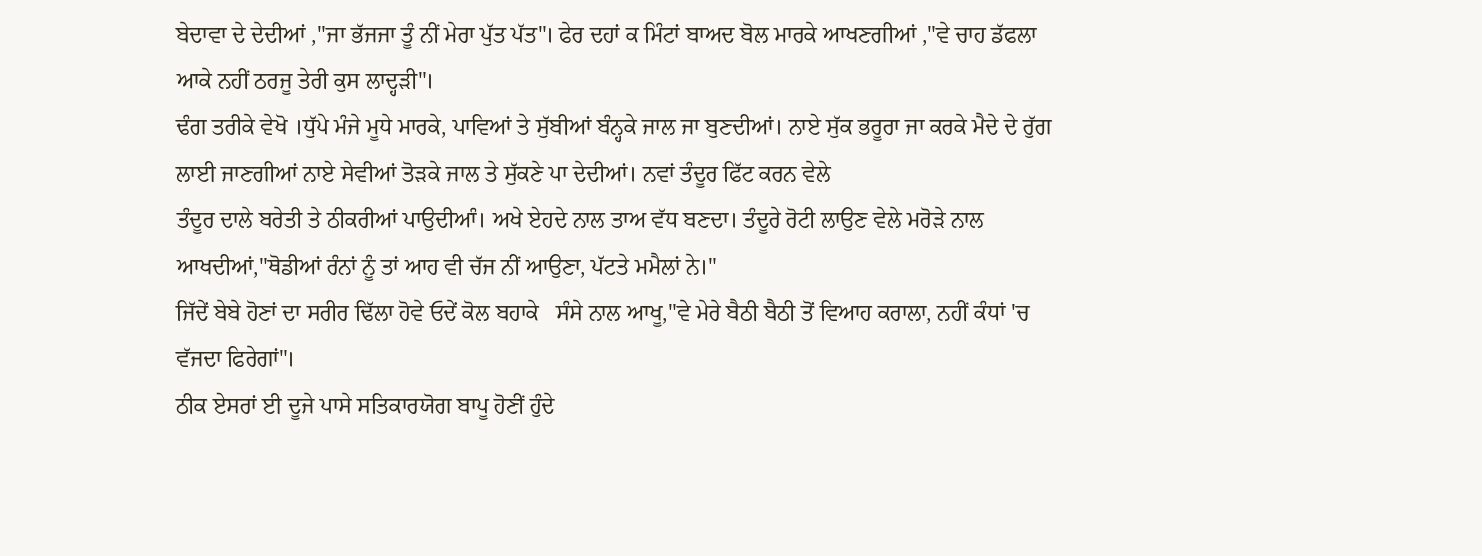ਬੇਦਾਵਾ ਦੇ ਦੇਦੀਆਂ ,"ਜਾ ਭੱਜਜਾ ਤੂੰ ਨੀਂ ਮੇਰਾ ਪੁੱਤ ਪੱਤ"। ਫੇਰ ਦਹਾਂ ਕ ਮਿੰਟਾਂ ਬਾਅਦ ਬੋਲ ਮਾਰਕੇ ਆਖਣਗੀਆਂ ,"ਵੇ ਚਾਹ ਡੱਫਲਾ ਆਕੇ ਨਹੀਂ ਠਰਜੂ ਤੇਰੀ ਕੁਸ ਲਾਦ੍ਹੜੀ"।
ਢੰਗ ਤਰੀਕੇ ਵੇਖੋ ।ਧੁੱਪੇ ਮੰਜੇ ਮੂਧੇ ਮਾਰਕੇ, ਪਾਵਿਆਂ ਤੇ ਸੁੱਬੀਆਂ ਬੰਨ੍ਹਕੇ ਜਾਲ ਜਾ ਬੁਣਦੀਆਂ। ਨਾਏ ਸੁੱਕ ਭਰੂਰਾ ਜਾ ਕਰਕੇ ਮੈਦੇ ਦੇ ਰੁੱਗ ਲਾਈ ਜਾਣਗੀਆਂ ਨਾਏ ਸੇਵੀਆਂ ਤੋੜਕੇ ਜਾਲ ਤੇ ਸੁੱਕਣੇ ਪਾ ਦੇਦੀਆਂ। ਨਵਾਂ ਤੰਦੂਰ ਫਿੱਟ ਕਰਨ ਵੇਲੇ
ਤੰਦੂਰ ਦਾਲੇ ਬਰੇਤੀ ਤੇ ਠੀਕਰੀਆਂ ਪਾਉਦੀਆੰ। ਅਖੇ ਏਹਦੇ ਨਾਲ ਤਾਅ ਵੱਧ ਬਣਦਾ। ਤੰਦੂਰੇ ਰੋਟੀ ਲਾਉਣ ਵੇਲੇ ਮਰੋੜੇ ਨਾਲ ਆਖਦੀਆਂ,"ਥੋਡੀਆਂ ਰੰਨਾਂ ਨੂੰ ਤਾਂ ਆਹ ਵੀ ਚੱਜ ਨੀਂ ਆਉਣਾ, ਪੱਟਤੇ ਮਮੈਲਾਂ ਨੇ।"
ਜਿੱਦੇਂ ਬੇਬੇ ਹੋਣਾਂ ਦਾ ਸਰੀਰ ਢਿੱਲਾ ਹੋਵੇ ਓਦੇਂ ਕੋਲ ਬਹਾਕੇ   ਸੰਸੇ ਨਾਲ ਆਖੂ,"ਵੇ ਮੇਰੇ ਬੈਠੀ ਬੈਠੀ ਤੋਂ ਵਿਆਹ ਕਰਾਲਾ, ਨਹੀਂ ਕੰਧਾਂ 'ਚ ਵੱਜਦਾ ਫਿਰੇਗਾਂ"।
ਠੀਕ ਏਸਰਾਂ ਈ ਦੂਜੇ ਪਾਸੇ ਸਤਿਕਾਰਯੋਗ ਬਾਪੂ ਹੋਣੀਂ ਹੁੰਦੇ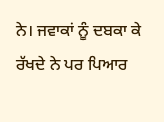ਨੇ। ਜਵਾਕਾਂ ਨੂੰ ਦਬਕਾ ਕੇ ਰੱਖਦੇ ਨੇ ਪਰ ਪਿਆਰ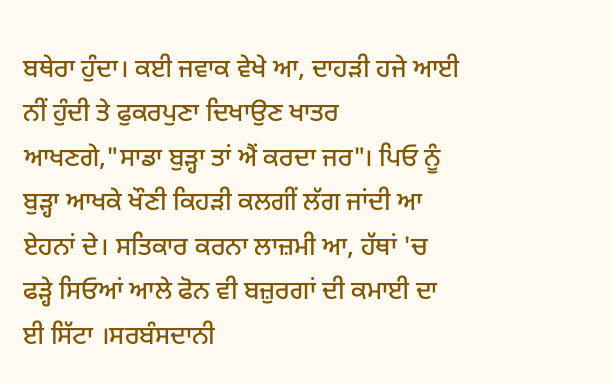ਬਥੇਰਾ ਹੁੰਦਾ। ਕਈ ਜਵਾਕ ਵੇਖੇ ਆ, ਦਾਹੜੀ ਹਜੇ ਆਈ ਨੀਂ ਹੁੰਦੀ ਤੇ ਫੁਕਰਪੁਣਾ ਦਿਖਾਉਣ ਖਾਤਰ ਆਖਣਗੇ,"ਸਾਡਾ ਬੁੜ੍ਹਾ ਤਾਂ ਐਂ ਕਰਦਾ ਜਰ"। ਪਿਓ ਨੂੰ ਬੁੜ੍ਹਾ ਆਖਕੇ ਖੌਣੀ ਕਿਹੜੀ ਕਲਗੀਂ ਲੱਗ ਜਾਂਦੀ ਆ ਏਹਨਾਂ ਦੇ। ਸਤਿਕਾਰ ਕਰਨਾ ਲਾਜ਼ਮੀ ਆ, ਹੱਥਾਂ 'ਚ ਫੜ੍ਹੇ ਸਿਓਆਂ ਆਲੇ ਫੋਨ ਵੀ ਬਜ਼ੁਰਗਾਂ ਦੀ ਕਮਾਈ ਦਾ ਈ ਸਿੱਟਾ ।ਸਰਬੰਸਦਾਨੀ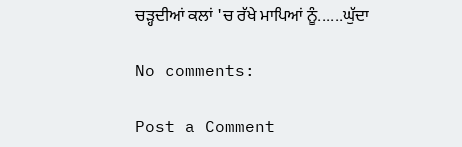ਚੜ੍ਹਦੀਆਂ ਕਲਾਂ 'ਚ ਰੱਖੇ ਮਾਪਿਆਂ ਨੂੰ......ਘੁੱਦਾ

No comments:

Post a Comment